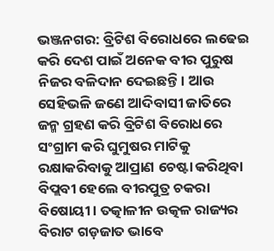ଭଞ୍ଜନଗର: ବ୍ରିଟିଶ ବିରୋଧରେ ଲଢେଇ କରି ଦେଶ ପାଇଁ ଅନେକ ବୀର ପୁରୁଷ ନିଜର ବଳିଦାନ ଦେଇଛନ୍ତି। ଆଉ ସେହିଭଳି ଜଣେ ଆଦିବାସୀ ଜାତିରେ ଜନ୍ମ ଗ୍ରହଣ କରି ବ୍ରିଟିଶ ବିରୋଧରେ ସଂଗ୍ରାମ କରି ଘୁମୁଷର ମାଟିକୁ ରକ୍ଷାକରିବାକୁ ଆପ୍ରାଣ ଚେଷ୍ଟା କରିଥିବା ବିପ୍ଲବୀ ହେଲେ ବୀରପୁତ୍ର ଚକରା ବିଷୋୟୀ । ତତ୍କାଳୀନ ଉତ୍କଳ ରାଜ୍ୟର ବିରାଟ ଗଡ଼ଜାତ ଭାବେ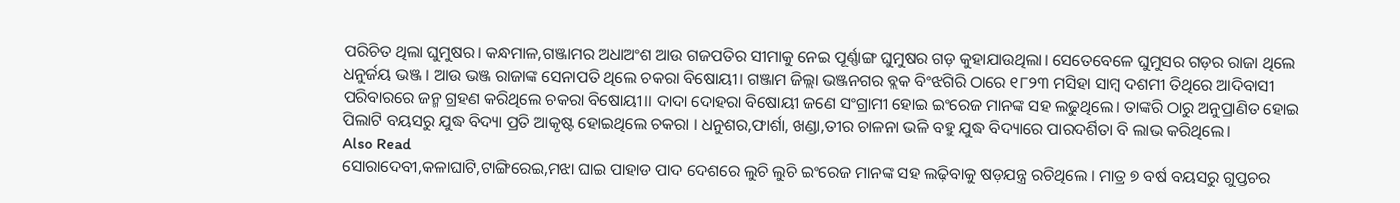ପରିଚିତ ଥିଲା ଘୁମୁଷର। କନ୍ଧମାଳ,ଗଞ୍ଜାମର ଅଧାଅଂଶ ଆଉ ଗଜପତିର ସୀମାକୁ ନେଇ ପୂର୍ଣ୍ଣାଙ୍ଗ ଘୁମୁଷର ଗଡ଼ କୁହାଯାଉଥିଲା। ସେତେବେଳେ ଘୁମୁସର ଗଡ଼ର ରାଜା ଥିଲେ ଧନୁର୍ଜୟ ଭଞ୍ଜ । ଆଉ ଭଞ୍ଜ ରାଜାଙ୍କ ସେନାପତି ଥିଲେ ଚକରା ବିଷୋୟୀ। ଗଞ୍ଜାମ ଜିଲ୍ଲା ଭଞ୍ଜନଗର ବ୍ଲକ ବିଂଝଗିରି ଠାରେ ୧୮୨୩ ମସିହା ସାମ୍ବ ଦଶମୀ ତିଥିରେ ଆଦିବାସୀ ପରିବାରରେ ଜନ୍ମ ଗ୍ରହଣ କରିଥିଲେ ଚକରା ବିଷୋୟୀ।। ଦାଦା ଦୋହରା ବିଷୋୟୀ ଜଣେ ସଂଗ୍ରାମୀ ହୋଇ ଇଂରେଜ ମାନଙ୍କ ସହ ଲଢୁଥିଲେ। ତାଙ୍କରି ଠାରୁ ଅନୁପ୍ରାଣିତ ହୋଇ ପିଲାଟି ବୟସରୁ ଯୁଦ୍ଧ ବିଦ୍ୟା ପ୍ରତି ଆକୃଷ୍ଟ ହୋଇଥିଲେ ଚକରା । ଧନୁଶର,ଫାର୍ଶା, ଖଣ୍ଡା,ତୀର ଚାଳନା ଭଳି ବହୁ ଯୁଦ୍ଧ ବିଦ୍ୟାରେ ପାରଦର୍ଶିତା ବି ଲାଭ କରିଥିଲେ।
Also Read
ସୋରାଦେବୀ,କଳାଘାଟି,ଟାଙ୍ଗିରେଇ,ମଝା ଘାଇ ପାହାଡ ପାଦ ଦେଶରେ ଲୁଚି ଲୁଚି ଇଂରେଜ ମାନଙ୍କ ସହ ଲଢ଼ିବାକୁ ଷଡ଼ଯନ୍ତ୍ର ରଚିଥିଲେ । ମାତ୍ର ୭ ବର୍ଷ ବୟସରୁ ଗୁପ୍ତଚର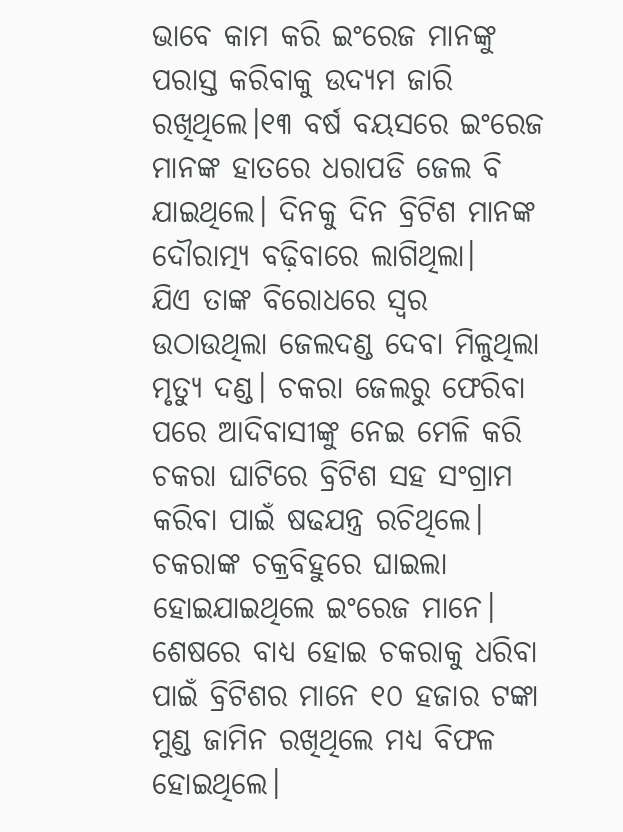ଭାବେ କାମ କରି ଇଂରେଜ ମାନଙ୍କୁ ପରାସ୍ତ କରିବାକୁ ଉଦ୍ୟମ ଜାରି ରଖିଥିଲେ।୧୩ ବର୍ଷ ବୟସରେ ଇଂରେଜ ମାନଙ୍କ ହାତରେ ଧରାପଡି ଜେଲ ବି ଯାଇଥିଲେ। ଦିନକୁ ଦିନ ବ୍ରିଟିଶ ମାନଙ୍କ ଦୌରାତ୍ମ୍ୟ ବଢ଼ିବାରେ ଲାଗିଥିଲା।
ଯିଏ ତାଙ୍କ ବିରୋଧରେ ସ୍ୱର ଉଠାଉଥିଲା ଜେଲଦଣ୍ଡ ଦେବା ମିଳୁଥିଲା ମୃତ୍ୟୁ ଦଣ୍ଡ। ଚକରା ଜେଲରୁ ଫେରିବା ପରେ ଆଦିବାସୀଙ୍କୁ ନେଇ ମେଳି କରି ଚକରା ଘାଟିରେ ବ୍ରିଟିଶ ସହ ସଂଗ୍ରାମ କରିବା ପାଇଁ ଷଢଯନ୍ତ୍ର ରଚିଥିଲେ। ଚକରାଙ୍କ ଚକ୍ରବିହୁରେ ଘାଇଲା ହୋଇଯାଇଥିଲେ ଇଂରେଜ ମାନେ। ଶେଷରେ ବାଧ୍ୟ ହୋଇ ଚକରାକୁ ଧରିବା ପାଇଁ ବ୍ରିଟିଶର ମାନେ ୧୦ ହଜାର ଟଙ୍କା ମୁଣ୍ଡ ଜାମିନ ରଖିଥିଲେ ମଧ୍ୟ ବିଫଳ ହୋଇଥିଲେ।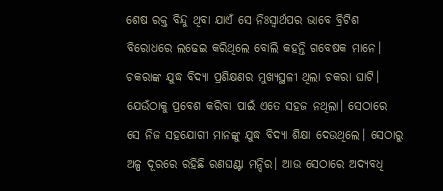ଶେଷ ରକ୍ତ ବିନ୍ଦୁ ଥିବା ଯାଏଁ ସେ ନିଃସ୍ୱାର୍ଥପର ଭାବେ ବ୍ରିଟିଶ ବିରୋଧରେ ଲଢେଇ କରିଥିଲେ ବୋଲି କହନ୍ତି ଗବେଷକ ମାନେ।
ଚକରାଙ୍କ ଯୁଦ୍ଧ ବିଦ୍ୟା ପ୍ରଶିକ୍ଷଣର ମୁଖ୍ୟସ୍ଥଳୀ ଥିଲା ଚକରା ଘାଟି। ଯେଉଁଠାକୁ ପ୍ରବେଶ କରିବା ପାଇଁ ଏତେ ସହଜ ନଥିଲା। ସେଠାରେ ସେ ନିଜ ସହଯୋଗୀ ମାନଙ୍କୁ ଯୁଦ୍ଧ ବିଦ୍ୟା ଶିକ୍ଷା ଦେଉଥିଲେ। ସେଠାରୁ ଅଳ୍ପ ଦୂରରେ ରହିଛି ରଣଘଣ୍ଟା ମନ୍ଦିର। ଆଉ ସେଠାରେ ଅଦ୍ୟବଧି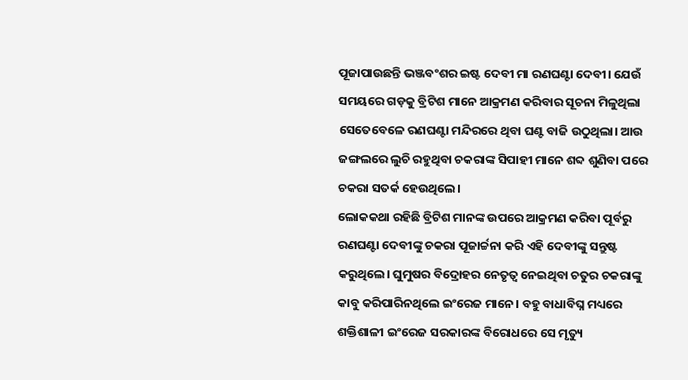ପୂଜାପାଉଛନ୍ତି ଭଞ୍ଜବଂଶର ଇଷ୍ଟ ଦେବୀ ମା ରଣଘଣ୍ଟା ଦେବୀ। ଯେଉଁ ସମୟରେ ଗଡ଼କୁ ବ୍ରିଟିଶ ମାନେ ଆକ୍ରମଣ କରିବାର ସୂଚନା ମିଳୁଥିଲା ସେତେବେଳେ ରଣଘଣ୍ଟା ମନ୍ଦିରରେ ଥିବା ଘଣ୍ଟ ବାଜି ଉଠୁଥିଲା। ଆଉ ଜଙ୍ଗଲରେ ଲୁଚି ରହୁଥିବା ଚକରାଙ୍କ ସିପାହୀ ମାନେ ଶବ୍ଦ ଶୁଣିବା ପରେ ଚକରା ସତର୍କ ହେଉଥିଲେ।
ଲୋକକଥା ରହିଛି ବ୍ରିଟିଶ ମାନଙ୍କ ଉପରେ ଆକ୍ରମଣ କରିବା ପୂର୍ବରୁ ରଣଘଣ୍ଟା ଦେବୀଙ୍କୁ ଚକରା ପୂଜାର୍ଚ୍ଚନା କରି ଏହି ଦେବୀଙ୍କୁ ସନ୍ତୁଷ୍ଟ କରୁଥିଲେ। ଘୁମୁଷର ବିଦ୍ରୋହର ନେତୃତ୍ୱ ନେଇଥିବା ଚତୁର ଚକରାଙ୍କୁ କାବୁ କରିପାରିନଥିଲେ ଇଂରେଜ ମାନେ। ବହୁ ବାଧାବିଘ୍ନ ମଧ୍ୟରେ ଶକ୍ତିଶାଳୀ ଇଂରେଜ ସରକାରଙ୍କ ବିରୋଧରେ ସେ ମୃତ୍ୟୁ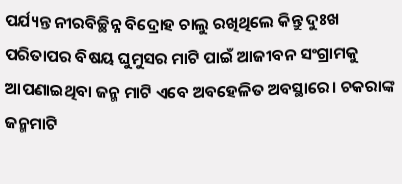ପର୍ଯ୍ୟନ୍ତ ନୀରବିଚ୍ଛିନ୍ନ ବିଦ୍ରୋହ ଚାଲୁ ରଖିଥିଲେ କିନ୍ତୁ ଦୁଃଖ ପରିତାପର ବିଷୟ ଘୁମୁସର ମାଟି ପାଇଁ ଆଜୀବନ ସଂଗ୍ରାମକୁ ଆପଣାଇଥିବା ଜନ୍ମ ମାଟି ଏବେ ଅବହେଳିତ ଅବସ୍ଥାରେ। ଚକରାଙ୍କ ଜନ୍ମମାଟି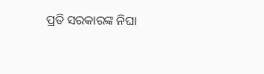ପ୍ରତି ସରକାରଙ୍କ ନିଘା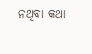ନଥିବା କଥା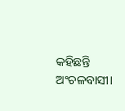କହିଛନ୍ତି ଅଂଚଳବାସୀ।